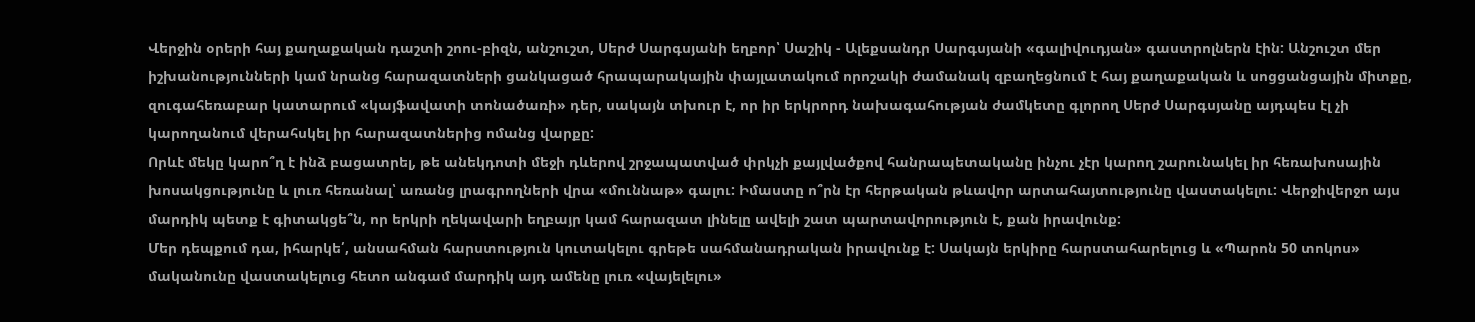Վերջին օրերի հայ քաղաքական դաշտի շոու-բիզն, անշուշտ, Սերժ Սարգսյանի եղբոր՝ Սաշիկ - Ալեքսանդր Սարգսյանի «գալիվուդյան» գաստրոլներն էին: Անշուշտ մեր իշխանությունների կամ նրանց հարազատների ցանկացած հրապարակային փայլատակում որոշակի ժամանակ զբաղեցնում է հայ քաղաքական և սոցցանցային միտքը, զուգահեռաբար կատարում «կայֆավատի տոնածառի» դեր, սակայն տխուր է, որ իր երկրորդ նախագահության ժամկետը գլորող Սերժ Սարգսյանը այդպես էլ չի կարողանում վերահսկել իր հարազատներից ոմանց վարքը:
Որևէ մեկը կարո՞ղ է ինձ բացատրել, թե անեկդոտի մեջի դևերով շրջապատված փրկչի քայլվածքով հանրապետականը ինչու չէր կարող շարունակել իր հեռախոսային խոսակցությունը և լուռ հեռանալ՝ առանց լրագրողների վրա «մուննաթ» գալու: Իմաստը ո՞րն էր հերթական թևավոր արտահայտությունը վաստակելու: Վերջիվերջո այս մարդիկ պետք է գիտակցե՞ն, որ երկրի ղեկավարի եղբայր կամ հարազատ լինելը ավելի շատ պարտավորություն է, քան իրավունք:
Մեր դեպքում դա, իհարկե՛, անսահման հարստություն կուտակելու գրեթե սահմանադրական իրավունք է: Սակայն երկիրը հարստահարելուց և «Պարոն 50 տոկոս» մականունը վաստակելուց հետո անգամ մարդիկ այդ ամենը լուռ «վայելելու»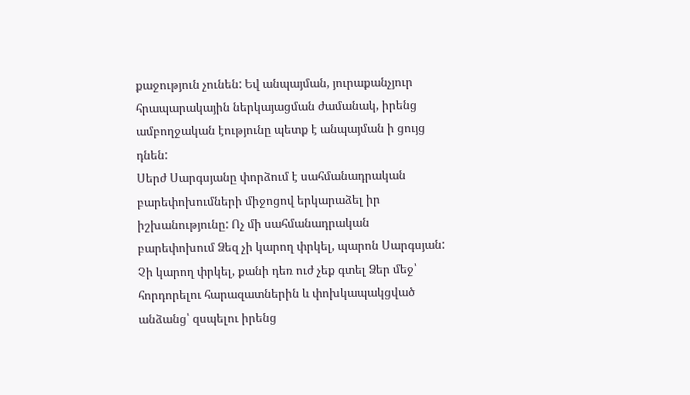քաջություն չունեն: Եվ անպայման, յուրաքանչյուր հրապարակային ներկայացման ժամանակ, իրենց ամբողջական էությունը պետք է անպայման ի ցույց դնեն:
Սերժ Սարգսյանը փորձում է սահմանադրական բարեփոխումների միջոցով երկարաձել իր իշխանությունը: Ոչ մի սահմանադրական բարեփոխում Ձեզ չի կարող փրկել, պարոն Սարգսյան: Չի կարող փրկել, քանի դեռ ուժ չեք գտել Ձեր մեջ՝ հորդորելու հարազատներին և փոխկապակցված անձանց՝ զսպելու իրենց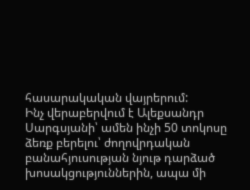հասարակական վայրերում:
Ինչ վերաբերվում է Ալեքսանդր Սարգսյանի՝ ամեն ինչի 50 տոկոսը ձեռք բերելու՝ ժողովրդական բանահյուսության նյութ դարձած խոսակցություններին, ապա մի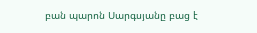բան պարոն Սարգսյանը բաց է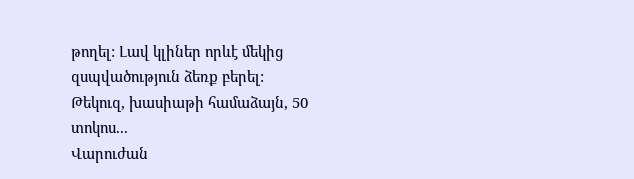թողել: Լավ կլիներ որևէ մեկից զսպվածություն ձեռք բերել:
Թեկուզ, խասիաթի համաձայն, 50 տոկոս...
Վարուժան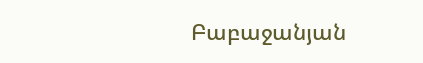Բաբաջանյան